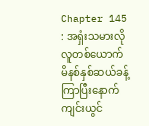Chapter 145 : အရှံးသမားလိုလူတစ်ယောက်
မိနစ်နှစ်ဆယ်ခန့်ကြာပြီးနောက် ကျင်းယွင်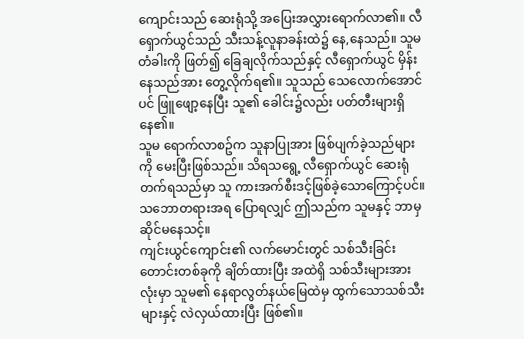ကျောင်းသည် ဆေးရုံသို့ အပြေးအလွှားရောက်လာ၏။ လီရှောက်ယွင်သည် သီးသန့်လူနာခန်းထဲ၌ နေ,နေသည်။ သူမ တံခါးကို ဖြတ်၍ ခြေချလိုက်သည်နှင့် လီရှောက်ယွင် မှိန်းနေသည်အား တွေ့လိုက်ရ၏။ သူသည် သေလောက်အောင်ပင် ဖြူဖျော့နေပြီး သူ၏ ခေါင်း၌လည်း ပတ်တီးများရှိနေ၏။
သူမ ရောက်လာစဥ်က သူနာပြုအား ဖြစ်ပျက်ခဲ့သည်များကို မေးပြီးဖြစ်သည်။ သိရသရွေ့ လီရှောက်ယွင် ဆေးရုံတက်ရသည်မှာ သူ ကားအက်စီးဒင့်ဖြစ်ခဲ့သောကြောင့်ပင်။ သဘောတရားအရ ပြောရလျှင် ဤသည်က သူမနှင့် ဘာမှဆိုင်မနေသင့်။
ကျင်းယွင်ကျောင်း၏ လက်မောင်းတွင် သစ်သီးခြင်းတောင်းတစ်ခုကို ချိတ်ထားပြီး အထဲရှိ သစ်သီးများအားလုံးမှာ သူမ၏ နေရာလွတ်နယ်မြေထဲမှ ထွက်သောသစ်သီးများနှင့် လဲလှယ်ထားပြီး ဖြစ်၏။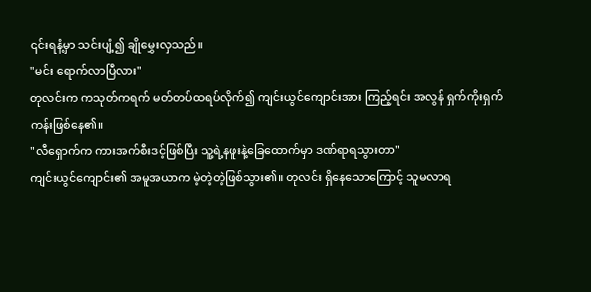၎င်းရနံ့မှာ သင်းပျံ့၍ ချိုမွှေးလှသည်။
"မင်း ရောက်လာပြီလား"
တုလင်းက ကသုတ်ကရက် မတ်တပ်ထရပ်လိုက်၍ ကျင်းယွင်ကျောင်းအား ကြည့်ရင်း အလွန် ရှက်ကိုးရှက်ကန်းဖြစ်နေ၏။
"လီရှောက်က ကားအက်စီးဒင့်ဖြစ်ပြီး သူ့ရဲ့နဖူးနဲ့ခြေထောက်မှာ ဒဏ်ရာရသွားတာ"
ကျင်းယွင်ကျောင်း၏ အမူအယာက မဲ့တဲ့တဲ့ဖြစ်သွား၏။ တုလင်း ရှိနေသောကြောင့် သူမလာရ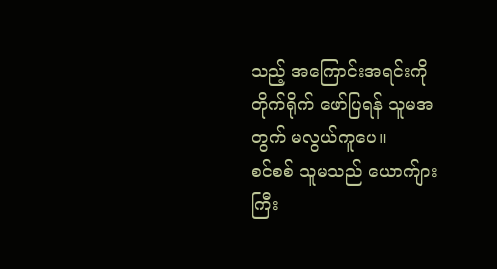သည့် အကြောင်းအရင်းကို တိုက်ရိုက် ဖော်ပြရန် သူမအတွက် မလွယ်ကူပေ။
စင်စစ် သူမသည် ယောက်ျားကြီး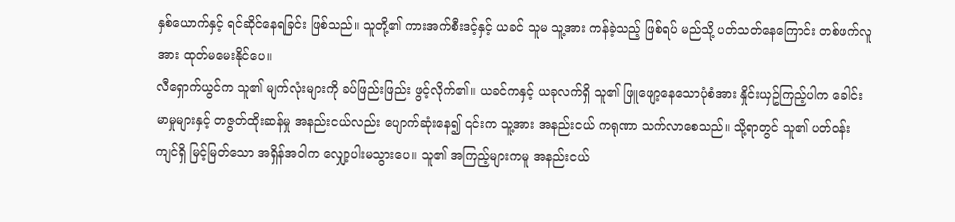နှစ်ယောက်နှင့် ရင်ဆိုင်နေရခြင်း ဖြစ်သည်။ သူတို့၏ ကားအက်စီးဒင့်နှင့် ယခင် သူမ သူ့အား ကန်ခဲ့သည့် ဖြစ်ရပ် မည်သို့ ပတ်သတ်နေကြောင်း တစ်ဖက်လူအား ထုတ်မမေးနိုင်ပေ။
လီရှောက်ယွင်က သူ၏ မျက်လုံးများကို ခပ်ဖြည်းဖြည်း ဖွင့်လိုက်၏။ ယခင်ကနှင့် ယခုလက်ရှိ သူ၏ ဖြူဖျော့နေသောပုံစံအား နှိုင်းယှဥ်ကြည့်ပါက ခေါင်းမာမှုများနှင့် တဇွတ်ထိုးဆန်မှု အနည်းငယ်လည်း ပျောက်ဆုံးနေ၍ ၎င်းက သူ့အား အနည်းငယ် ကရုဏာ သက်လာစေသည်။ သို့ရာတွင် သူ၏ ပတ်ဝန်းကျင်ရှိ မြင့်မြတ်သော အရှိန်အဝါက လျှော့ပါးမသွားပေ။ သူ၏ အကြည့်များကမူ အနည်းငယ်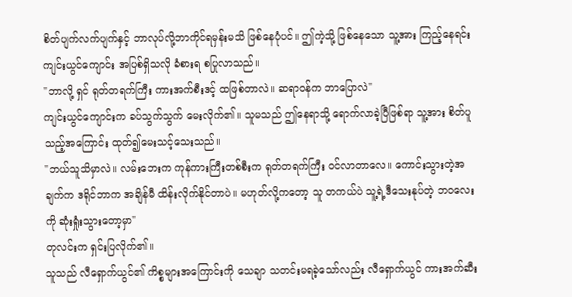စိတ်ပျက်လက်ပျက်နှင့် ဘာလုပ်လို့ဘာကိုင်ရမှန်းမသိ ဖြစ်နေပုံပင်။ ဤကဲ့သို့ ဖြစ်နေသော သူ့အား ကြည့်နေရင်း ကျင်းယွင်ကျောင်း အပြစ်ရှိသလို ခံစားရ စပြုလာသည်။
"ဘာလို့ ရှင် ရုတ်တရက်ကြီး ကားအက်စီးဒင့် ထဖြစ်တာလဲ။ ဆရာဝန်က ဘာပြောလဲ"
ကျင်းယွင်ကျောင်းက ခပ်သွက်သွက် မေးလိုက်၏။ သူမသည် ဤနေရာသို့ ရောက်လာခဲ့ပြီဖြစ်ရာ သူ့အား စိတ်ပူသည့်အကြောင်း ထုတ်၍မေးသင့်သေးသည်။
"ဘယ်သူသိမှာလဲ။ လမ်းဘေးက ကုန်ကားကြီးတစ်စီးက ရုတ်တရက်ကြီး ဝင်လာတာလေ။ ကောင်းသွားတဲ့အချက်က ဒရိုင်ဘာက အချိန်မီ ထိန်းလိုက်နိုင်တာပဲ။ မဟုတ်လို့ကတော့ သူ တကယ်ပဲ သူ့ရဲ့ဒီသေးနုပ်တဲ့ ဘဝလေးကို ဆုံးရှုံးသွားတော့မှာ"
တုလင်းက ရှင်းပြလိုက်၏။
သူသည် လီရှောက်ယွင်၏ ကိစ္စများအကြောင်းကို သေချာ သတင်းမရခဲ့သော်လည်း လီရှောက်ယွင် ကားအက်ဆီး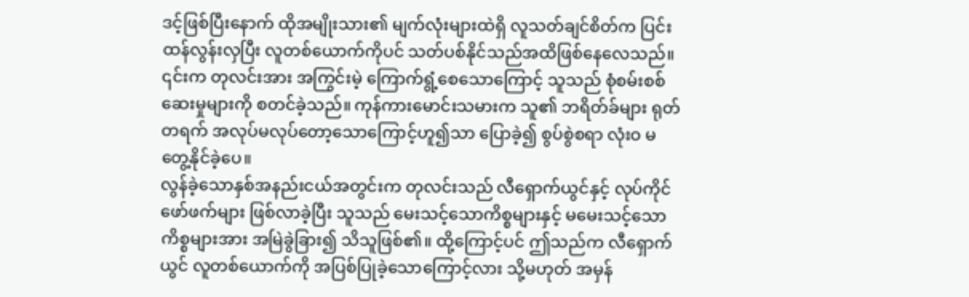ဒင့်ဖြစ်ပြီးနောက် ထိုအမျိုးသား၏ မျက်လုံးများထဲရှိ လူသတ်ချင်စိတ်က ပြင်းထန်လွန်းလှပြီး လူတစ်ယောက်ကိုပင် သတ်ပစ်နိုင်သည်အထိဖြစ်နေလေသည်။ ၎င်းက တုလင်းအား အကြွင်းမဲ့ ကြောက်ရွံ့စေသောကြောင့် သူသည် စုံစမ်းစစ်ဆေးမှုများကို စတင်ခဲ့သည်။ ကုန်ကားမောင်းသမားက သူ၏ ဘရိတ်ခ်များ ရုတ်တရက် အလုပ်မလုပ်တော့သောကြောင့်ဟူ၍သာ ပြောခဲ့၍ စွပ်စွဲစရာ လုံးဝ မတွေ့နိုင်ခဲ့ပေ။
လွန်ခဲ့သောနှစ်အနည်းငယ်အတွင်းက တုလင်းသည် လီရှောက်ယွင်နှင့် လုပ်ကိုင်ဖော်ဖက်များ ဖြစ်လာခဲ့ပြီး သူသည် မေးသင့်သောကိစ္စများနှင့် မမေးသင့်သောကိစ္စများအား အမြဲခွဲခြား၍ သိသူဖြစ်၏။ ထို့ကြောင့်ပင် ဤသည်က လီရှောက်ယွင် လူတစ်ယောက်ကို အပြစ်ပြုခဲ့သောကြောင့်လား သို့မဟုတ် အမှန်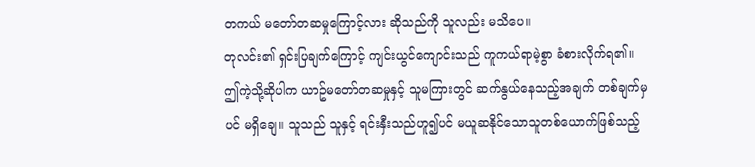တကယ် မတော်တဆမှုကြောင့်လား ဆိုသည်ကို သူလည်း မသိပေ။
တုလင်း၏ ရှင်းပြချက်ကြောင့် ကျင်းယွင်ကျောင်းသည် ကူကယ်ရာမဲ့စွာ ခံစားလိုက်ရ၏။
ဤကဲ့သို့ဆိုပါက ယာဥ်မတော်တဆမှုနှင့် သူမကြားတွင် ဆက်နွယ်နေသည့်အချက် တစ်ချက်မှပင် မရှိချေ။ သူသည် သူနှင့် ရင်းနှီးသည်ဟူ၍ပင် မယူဆနိုင်သောသူတစ်ယောက်ဖြစ်သည့်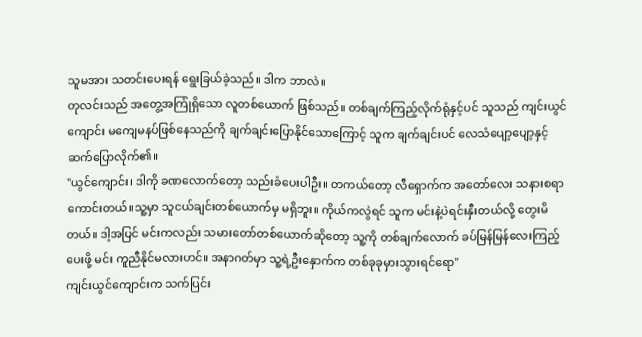သူမအား သတင်းပေးရန် ရွေးခြယ်ခဲ့သည်။ ဒါက ဘာလဲ။
တုလင်းသည် အတွေ့အကြုံရှိသော လူတစ်ယောက် ဖြစ်သည်။ တစ်ချက်ကြည့်လိုက်ရုံနှင့်ပင် သူသည် ကျင်းယွင်ကျောင်း မကျေမနပ်ဖြစ်နေသည်ကို ချက်ချင်းပြောနိုင်သောကြောင့် သူက ချက်ချင်းပင် လေသံပျော့ပျော့နှင့် ဆက်ပြောလိုက်၏။
"ယွင်ကျောင်း၊ ဒါကို ခဏလောက်တော့ သည်းခံပေးပါဦး။ တကယ်တော့ လီရှောက်က အတော်လေး သနားစရာကောင်းတယ်။သူ့မှာ သူငယ်ချင်းတစ်ယောက်မှ မရှိဘူး။ ကိုယ်ကလွဲရင် သူက မင်းနဲ့ပဲရင်းနှီးတယ်လို့ တွေးမိတယ်။ ဒါ့အပြင် မင်းကလည်း သမားတော်တစ်ယောက်ဆိုတော့ သူ့ကို တစ်ချက်လောက် ခပ်မြန်မြန်လေးကြည့်ပေးဖို့ မင်း ကူညီနိုင်မလားဟင်။ အနာဂတ်မှာ သူ့ရဲ့ဦးနှောက်က တစ်ခုခုမှားသွားရင်ရော"
ကျင်းယွင်ကျောင်းက သက်ပြင်း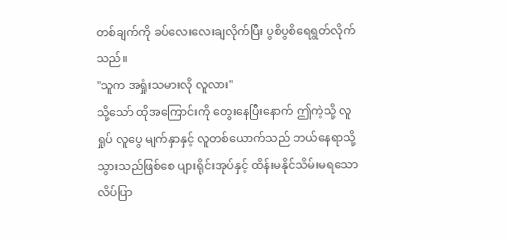တစ်ချက်ကို ခပ်လေးလေးချလိုက်ပြီး ပွစိပွစိရေရွတ်လိုက်သည်။
"သူက အရှုံးသမားလို လူလား"
သို့သော် ထိုအကြောင်းကို တွေးနေပြီးနောက် ဤကဲ့သို့ လူရှုပ် လူပွေ မျက်နှာနှင့် လူတစ်ယောက်သည် ဘယ်နေရာသို့သွားသည်ဖြစ်စေ ပျားရိုင်းအုပ်နှင့် ထိန်းမနိုင်သိမ်းမရသော လိပ်ပြာ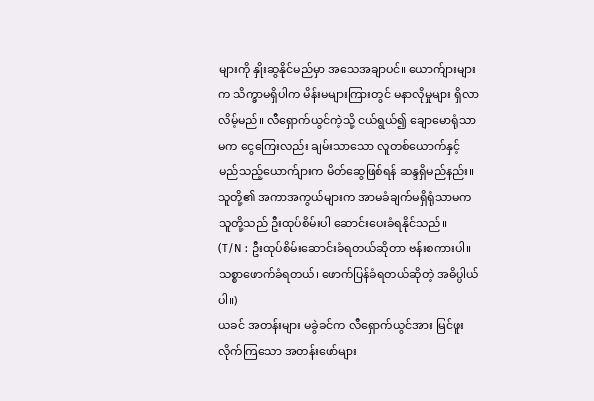များကို နှိုးဆွနိုင်မည်မှာ အသေအချာပင်။ ယောက်ျားများက သိက္ခာမရှိပါက မိန်းမများကြားတွင် မနာလိုမှုများ ရှိလာလိမ့်မည်။ လီရှောက်ယွင်ကဲ့သို့ ငယ်ရွယ်၍ ချောမောရုံသာမက ငွေကြေးလည်း ချမ်းသာသော လူတစ်ယောက်နှင့် မည်သည့်ယောက်ျားက မိတ်ဆွေဖြစ်ရန် ဆန္ဒရှိမည်နည်း။ သူတို့၏ အကာအကွယ်များက အာမခံချက်မရှိရုံသာမက သူတို့သည် ဦးထုပ်စိမ်းပါ ဆောင်းပေးခံရနိုင်သည်။
(T/N : ဦးထုပ်စိမ်းဆောင်းခံရတယ်ဆိုတာ ဗန်းစကားပါ။ သစ္စာဖောက်ခံရတယ်၊ ဖောက်ပြန်ခံရတယ်ဆိုတဲ့ အဓိပ္ပါယ်ပါ။)
ယခင် အတန်းများ မခွဲခင်က လီရှောက်ယွင်အား မြင်ဖူးလိုက်ကြသော အတန်းဖော်များ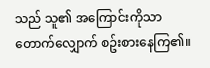သည် သူ၏ အကြောင်းကိုသာ တောက်လျှောက် စဥ်းစားနေကြ၏။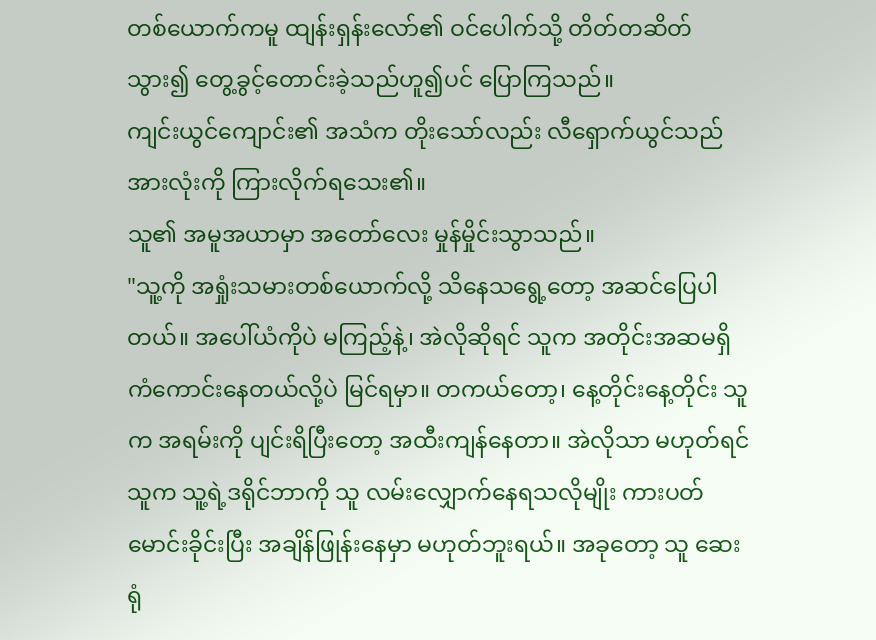တစ်ယောက်ကမူ ထျန်းရှန်းလော်၏ ဝင်ပေါက်သို့ တိတ်တဆိတ်သွား၍ တွေ့ခွင့်တောင်းခဲ့သည်ဟူ၍ပင် ပြောကြသည်။
ကျင်းယွင်ကျောင်း၏ အသံက တိုးသော်လည်း လီရှောက်ယွင်သည် အားလုံးကို ကြားလိုက်ရသေး၏။
သူ၏ အမူအယာမှာ အတော်လေး မှုန်မှိုင်းသွာသည်။
"သူ့ကို အရှုံးသမားတစ်ယောက်လို့ သိနေသရွေ့တော့ အဆင်ပြေပါတယ်။ အပေါ်ယံကိုပဲ မကြည့်နဲ့၊ အဲလိုဆိုရင် သူက အတိုင်းအဆမရှိ ကံကောင်းနေတယ်လို့ပဲ မြင်ရမှာ။ တကယ်တော့၊ နေ့တိုင်းနေ့တိုင်း သူက အရမ်းကို ပျင်းရိပြီးတော့ အထီးကျန်နေတာ။ အဲလိုသာ မဟုတ်ရင် သူက သူ့ရဲ့ဒရိုင်ဘာကို သူ လမ်းလျှောက်နေရသလိုမျိုး ကားပတ်မောင်းခိုင်းပြီး အချိန်ဖြုန်းနေမှာ မဟုတ်ဘူးရယ်။ အခုတော့ သူ ဆေးရုံ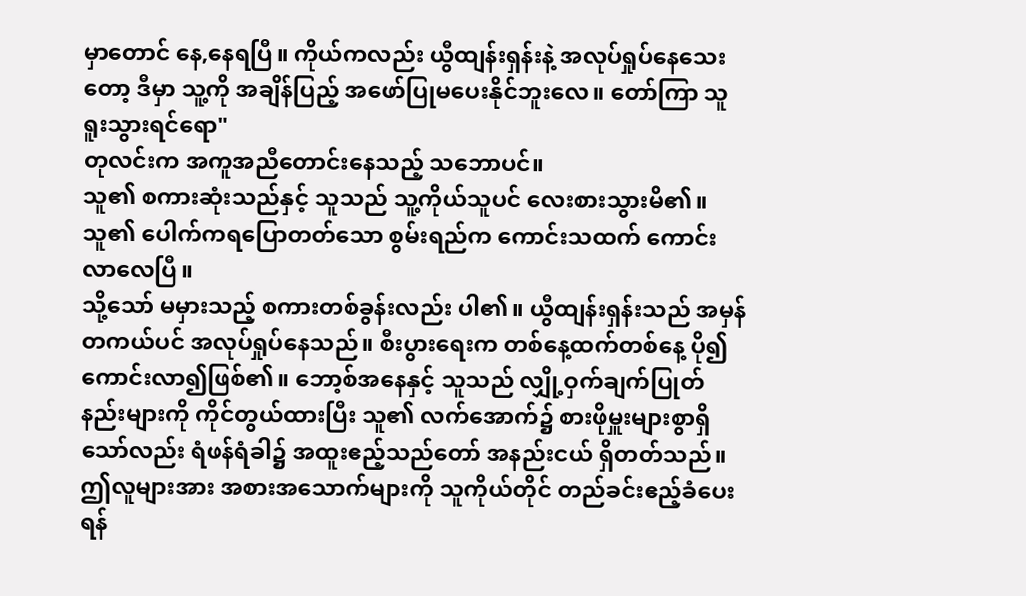မှာတောင် နေ,နေရပြီ။ ကိုယ်ကလည်း ယွီထျန်းရှန်းနဲ့ အလုပ်ရှုပ်နေသေးတော့ ဒီမှာ သူ့ကို အချိန်ပြည့် အဖော်ပြုမပေးနိုင်ဘူးလေ။ တော်ကြာ သူ ရူးသွားရင်ရော"
တုလင်းက အကူအညီတောင်းနေသည့် သဘောပင်။
သူ၏ စကားဆုံးသည်နှင့် သူသည် သူ့ကိုယ်သူပင် လေးစားသွားမိ၏။ သူ၏ ပေါက်ကရပြောတတ်သော စွမ်းရည်က ကောင်းသထက် ကောင်းလာလေပြီ။
သို့သော် မမှားသည့် စကားတစ်ခွန်းလည်း ပါ၏။ ယွီထျန်းရှန်းသည် အမှန်တကယ်ပင် အလုပ်ရှုပ်နေသည်။ စီးပွားရေးက တစ်နေ့ထက်တစ်နေ့ ပို၍ကောင်းလာ၍ဖြစ်၏။ ဘော့စ်အနေနှင့် သူသည် လျှို့ဝှက်ချက်ပြုတ်နည်းများကို ကိုင်တွယ်ထားပြီး သူ၏ လက်အောက်၌ စားဖိုမှူးများစွာရှိသော်လည်း ရံဖန်ရံခါ၌ အထူးဧည့်သည်တော် အနည်းငယ် ရှိတတ်သည်။ ဤလူများအား အစားအသောက်များကို သူကိုယ်တိုင် တည်ခင်းဧည့်ခံပေးရန်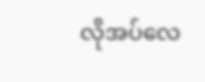လိုအပ်လေ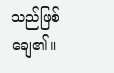သည်ဖြစ်ချေ၏။